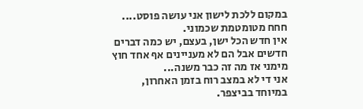במקום ללכת לישון אני עושה פוסט.... חחח מטומטמת שכמוני.
אין חדש הכל ישן, בעצם, יש כמה דברים חדשים אבל הם לא מעניינים אף אחד חוץ מימני אז מה זה כבר משנה...
אני די לא במצב רוח בזמן האחרון, במיוחד בביצפר.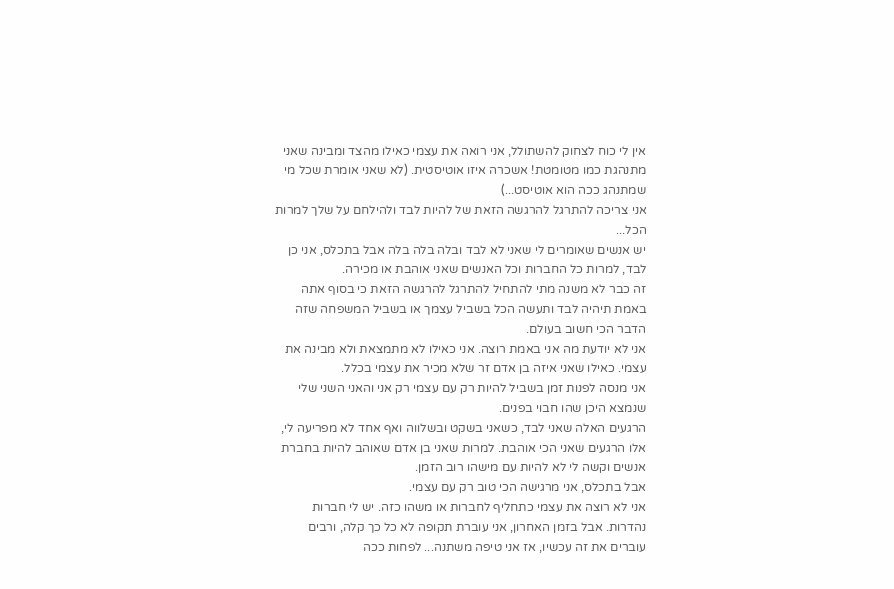אין לי כוח לצחוק להשתולל, אני רואה את עצמי כאילו מהצד ומבינה שאני מתנהגת כמו מטומטת! אשכרה איזו אוטיסטית. (לא שאני אומרת שכל מי שמתנהג ככה הוא אוטיסט...)
אני צריכה להתרגל להרגשה הזאת של להיות לבד ולהילחם על שלך למרות הכל...
יש אנשים שאומרים לי שאני לא לבד ובלה בלה בלה אבל בתכלס, אני כן לבד, למרות כל החברות וכל האנשים שאני אוהבת או מכירה.
זה כבר לא משנה מתי להתחיל להתרגל להרגשה הזאת כי בסוף אתה באמת תיהיה לבד ותעשה הכל בשביל עצמך או בשביל המשפחה שזה הדבר הכי חשוב בעולם.
אני לא יודעת מה אני באמת רוצה. אני כאילו לא מתמצאת ולא מבינה את עצמי. כאילו שאני איזה בן אדם זר שלא מכיר את עצמי בכלל.
אני מנסה לפנות זמן בשביל להיות רק עם עצמי רק אני והאני השני שלי שנמצא היכן שהו חבוי בפנים.
הרגעים האלה שאני לבד, כשאני בשקט ובשלווה ואף אחד לא מפריעה לי, אלו הרגעים שאני הכי אוהבת. למרות שאני בן אדם שאוהב להיות בחברת אנשים וקשה לי לא להיות עם מישהו רוב הזמן.
אבל בתכלס, אני מרגישה הכי טוב רק עם עצמי.
אני לא רוצה את עצמי כתחליף לחברות או משהו כזה. יש לי חברות נהדרות. אבל בזמן האחרון, אני עוברת תקופה לא כל כך קלה, ורבים עוברים את זה עכשיו, אז אני טיפה משתנה... לפחות ככה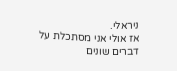ניראלי.
אז אולי אני מסתכלת על דברים שונים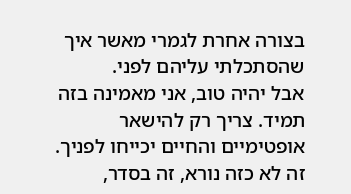בצורה אחרת לגמרי מאשר איך שהסתכלתי עליהם לפני.
אבל יהיה טוב, אני מאמינה בזה תמיד. צריך רק להישאר אופטימיים והחיים יכייחו לפניך. זה לא כזה נורא, זה בסדר,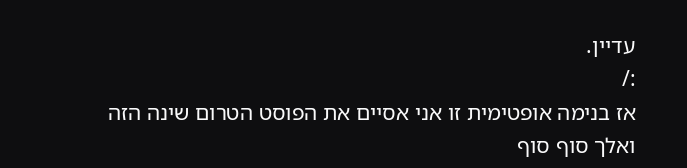עדיין.
:/
אז בנימה אופטימית זו אני אסיים את הפוסט הטרום שינה הזה ואלך סוף סוף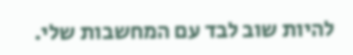להיות שוב לבד עם המחשבות שלי.